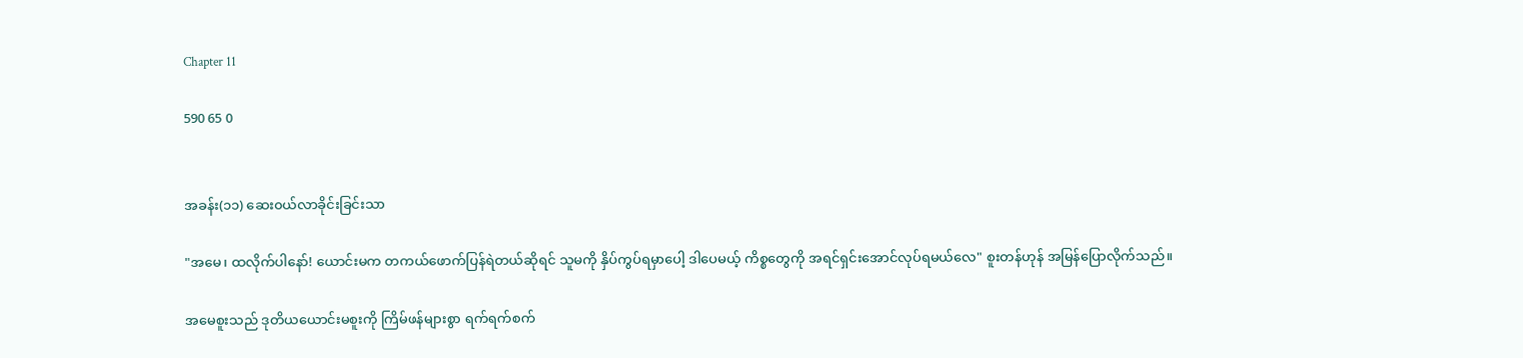Chapter 11

590 65 0


အခန်း(၁၁) ဆေး၀ယ်လာခိုင်းခြင်းသာ

"အမေ၊ ထလိုက်ပါနော်! ယောင်းမက တကယ်ဖောက်ပြန်ရဲတယ်ဆိုရင် သူမကို နှိပ်ကွပ်ရမှာပေါ့ ဒါပေမယ့် ကိစ္စ‌တွေကို အရင်ရှင်းအောင်လုပ်ရမယ်လေ" စူးတန်ဟုန် အမြန်ပြောလိုက်သည်။

အမေစူးသည် ဒုတိယယောင်းမစူးကို ကြိမ်ဖန်များစွာ ရက်ရက်စက်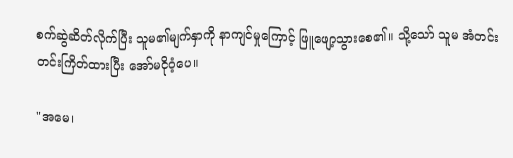စက်ဆွဲဆိတ်လိုက်ပြီး သူမ၏မျက်နှာကို နာကျင်မှုကြောင့် ဖြူဖျော့သွားစေ၏။ သို့သော် သူမ အံတင်းတင်းကြိတ်ထားပြီး အော်မငိုဝံ့ပေ။

"အမေ၊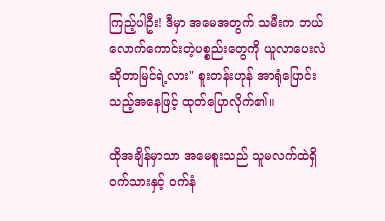ကြည့်ပါဦး! ဒီမှာ အမေအတွက် သမီးက ဘယ်လောက်ကောင်းတဲ့ပစ္စည်းတွေကို ယူလာပေးလဲဆိုတာမြင်ရဲ့လား" စူးတန်းဟုန် အာရုံပြောင်းသည့်အနေဖြင့် ထုတ်ပြောလိုက်၏။

ထိုအချိန်မှာသာ အမေစူးသည် သူမလက်ထဲရှိ ဝက်သားနှင့် ၀က်နံ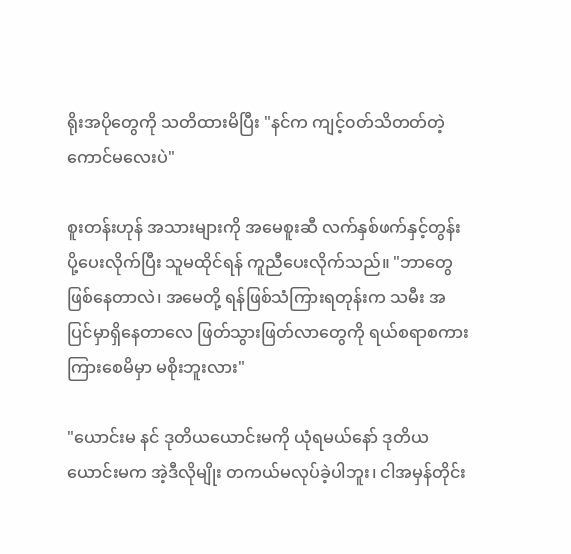ရိုးအပိုတွေကို သတိထားမိပြီး "နင်က ကျင့်၀တ်သိတတ်တဲ့ကောင်မလေးပဲ"

စူးတန်းဟုန် အသားများကို အမေစူးဆီ လက်နှစ်ဖက်နှင့်တွန်းပို့ပေးလိုက်ပြီး သူမထိုင်ရန် ကူညီပေးလိုက်သည်။ "ဘာတွေဖြစ်နေတာလဲ၊ အမေတို့ ရန်ဖြစ်သံကြားရတုန်းက သမီး အပြင်မှာရှိနေတာလေ ဖြတ်သွားဖြတ်လာတွေကို ရယ်စရာစကားကြားစေမိမှာ မစိုးဘူးလား"

"ယောင်းမ နင် ဒုတိယယောင်းမကို ယုံရမယ်နော် ဒုတိယယောင်းမက အဲ့ဒီလိုမျိုး တကယ်မလုပ်ခဲ့ပါဘူး၊ ငါအမှန်တိုင်း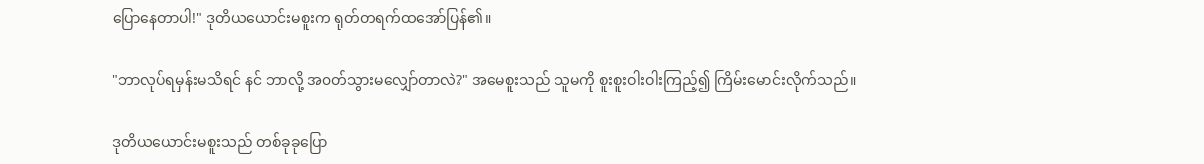ပြောနေတာပါ!" ဒုတိယယောင်းမစူးက ရုတ်တရက်ထအော်ပြန်၏။

"ဘာလုပ်ရမှန်းမသိရင် နင် ဘာလို့ အ၀တ်သွားမလျှော်တာလဲ?" အမေစူးသည် သူမကို စူးစူးဝါးဝါးကြည့်၍ ကြိမ်းမောင်းလိုက်သည်။

ဒုတိယယောင်းမစူးသည် တစ်ခုခုပြော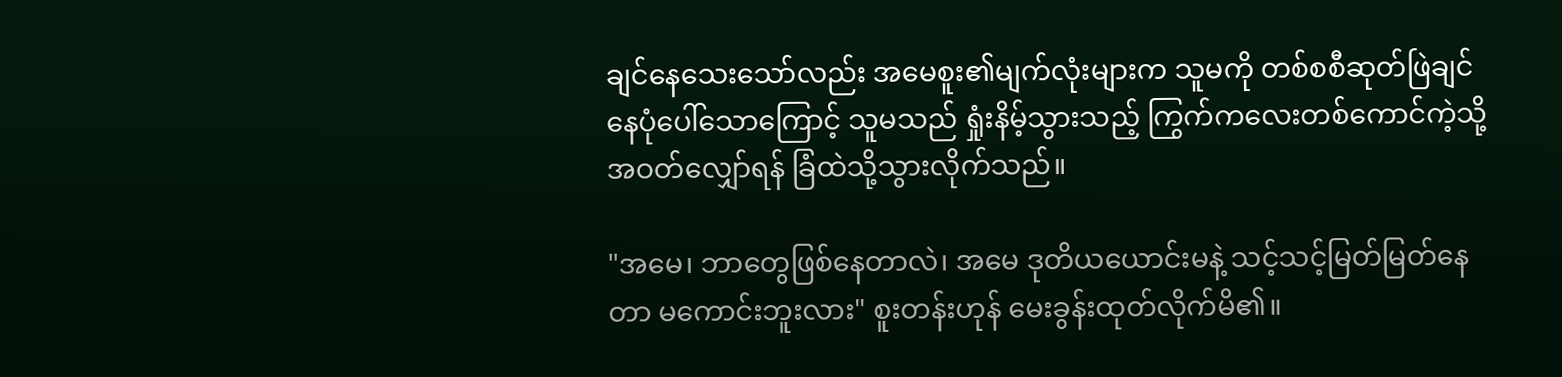ချင်နေသေးသော်လည်း အမေစူး၏မျက်လုံးများက သူမကို တစ်စစီဆုတ်ဖြဲချင်နေပုံပေါ်သောကြောင့် သူမသည် ရှုံးနိမ့်သွားသည့် ကြွက်ကလေးတစ်ကောင်ကဲ့သို့ အဝတ်လျှော်ရန် ခြံထဲသို့သွားလိုက်သည်။

"အမေ၊ ဘာတွေဖြစ်နေတာလဲ၊ အမေ ဒုတိယယောင်းမနဲ့ သင့်သင့်မြတ်မြတ်နေတာ မကောင်းဘူးလား" စူးတန်းဟုန် မေးခွန်းထုတ်လိုက်မိ၏။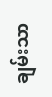ချမ်းသာ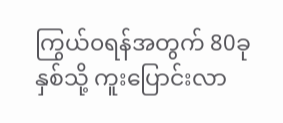ကြွယ်၀ရန်အတွက် 80ခုနှစ်သို့ ကူးပြောင်းလာ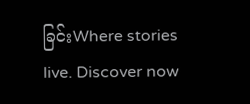ခြင်းWhere stories live. Discover now